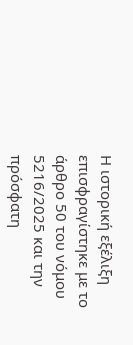Η ιστορική εξέλιξη επισφραγίστηκε με το άρθρο 50 του νόμου 5216/2025 και την πρόσφατη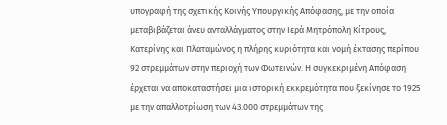υπογραφή της σχετικής Κοινής Υπουργικής Απόφασης, με την οποία μεταβιβάζεται άνευ ανταλλάγματος στην Ιερά Μητρόπολη Κίτρους, Κατερίνης και Πλαταμώνος η πλήρης κυριότητα και νομή έκτασης περίπου 92 στρεμμάτων στην περιοχή των Φωτεινών. Η συγκεκριμένη Απόφαση έρχεται να αποκαταστήσει μια ιστορική εκκρεμότητα που ξεκίνησε το 1925 με την απαλλοτρίωση των 43.000 στρεμμάτων της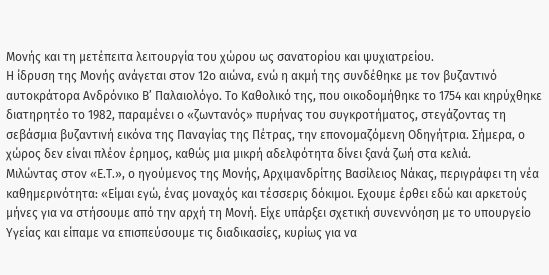Μονής και τη μετέπειτα λειτουργία του χώρου ως σανατορίου και ψυχιατρείου.
Η ίδρυση της Μονής ανάγεται στον 12ο αιώνα, ενώ η ακμή της συνδέθηκε με τον βυζαντινό αυτοκράτορα Ανδρόνικο Β’ Παλαιολόγο. Το Καθολικό της, που οικοδομήθηκε το 1754 και κηρύχθηκε διατηρητέο το 1982, παραμένει ο «ζωντανός» πυρήνας του συγκροτήματος, στεγάζοντας τη σεβάσμια βυζαντινή εικόνα της Παναγίας της Πέτρας, την επονομαζόμενη Οδηγήτρια. Σήμερα, ο χώρος δεν είναι πλέον έρημος, καθώς μια μικρή αδελφότητα δίνει ξανά ζωή στα κελιά.
Μιλώντας στον «Ε.Τ.», ο ηγούμενος της Μονής, Αρχιμανδρίτης Βασίλειος Νάκας, περιγράφει τη νέα καθημερινότητα: «Είμαι εγώ, ένας μοναχός και τέσσερις δόκιμοι. Εχουμε έρθει εδώ και αρκετούς μήνες για να στήσουμε από την αρχή τη Μονή. Είχε υπάρξει σχετική συνεννόηση με το υπουργείο Υγείας και είπαμε να επισπεύσουμε τις διαδικασίες, κυρίως για να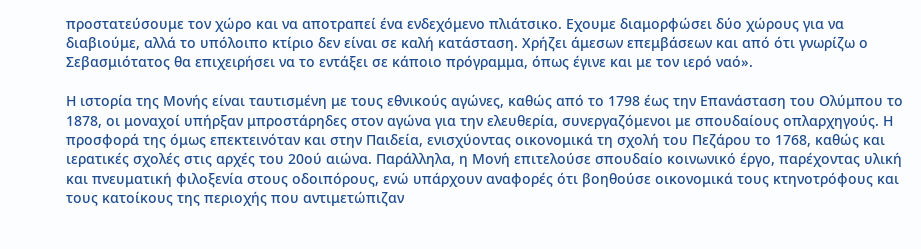προστατεύσουμε τον χώρο και να αποτραπεί ένα ενδεχόμενο πλιάτσικο. Εχουμε διαμορφώσει δύο χώρους για να διαβιούμε, αλλά το υπόλοιπο κτίριο δεν είναι σε καλή κατάσταση. Χρήζει άμεσων επεμβάσεων και από ότι γνωρίζω ο Σεβασμιότατος θα επιχειρήσει να το εντάξει σε κάποιο πρόγραμμα, όπως έγινε και με τον ιερό ναό».

Η ιστορία της Μονής είναι ταυτισμένη με τους εθνικούς αγώνες, καθώς από το 1798 έως την Επανάσταση του Ολύμπου το 1878, οι μοναχοί υπήρξαν μπροστάρηδες στον αγώνα για την ελευθερία, συνεργαζόμενοι με σπουδαίους οπλαρχηγούς. Η προσφορά της όμως επεκτεινόταν και στην Παιδεία, ενισχύοντας οικονομικά τη σχολή του Πεζάρου το 1768, καθώς και ιερατικές σχολές στις αρχές του 20ού αιώνα. Παράλληλα, η Μονή επιτελούσε σπουδαίο κοινωνικό έργο, παρέχοντας υλική και πνευματική φιλοξενία στους οδοιπόρους, ενώ υπάρχουν αναφορές ότι βοηθούσε οικονομικά τους κτηνοτρόφους και τους κατοίκους της περιοχής που αντιμετώπιζαν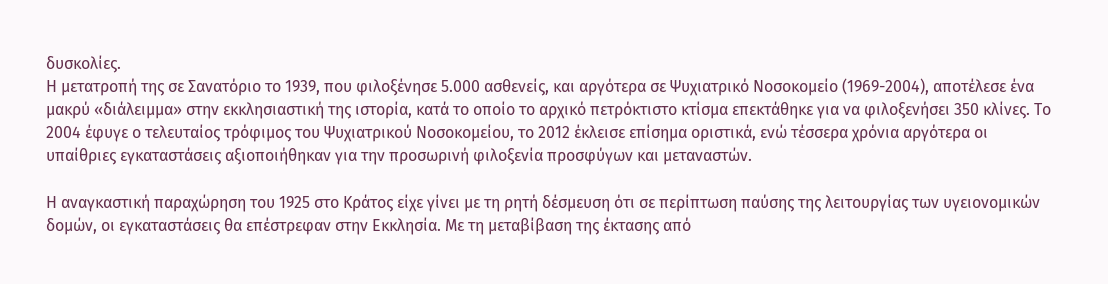δυσκολίες.
Η μετατροπή της σε Σανατόριο το 1939, που φιλοξένησε 5.000 ασθενείς, και αργότερα σε Ψυχιατρικό Νοσοκομείο (1969-2004), αποτέλεσε ένα μακρύ «διάλειμμα» στην εκκλησιαστική της ιστορία, κατά το οποίο το αρχικό πετρόκτιστο κτίσμα επεκτάθηκε για να φιλοξενήσει 350 κλίνες. Το 2004 έφυγε ο τελευταίος τρόφιμος του Ψυχιατρικού Νοσοκομείου, το 2012 έκλεισε επίσημα οριστικά, ενώ τέσσερα χρόνια αργότερα οι υπαίθριες εγκαταστάσεις αξιοποιήθηκαν για την προσωρινή φιλοξενία προσφύγων και μεταναστών.

Η αναγκαστική παραχώρηση του 1925 στο Κράτος είχε γίνει με τη ρητή δέσμευση ότι σε περίπτωση παύσης της λειτουργίας των υγειονομικών δομών, οι εγκαταστάσεις θα επέστρεφαν στην Εκκλησία. Με τη μεταβίβαση της έκτασης από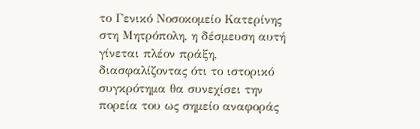το Γενικό Νοσοκομείο Κατερίνης στη Μητρόπολη, η δέσμευση αυτή γίνεται πλέον πράξη, διασφαλίζοντας ότι το ιστορικό συγκρότημα θα συνεχίσει την πορεία του ως σημείο αναφοράς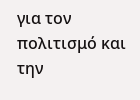για τον πολιτισμό και την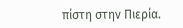πίστη στην Πιερία.